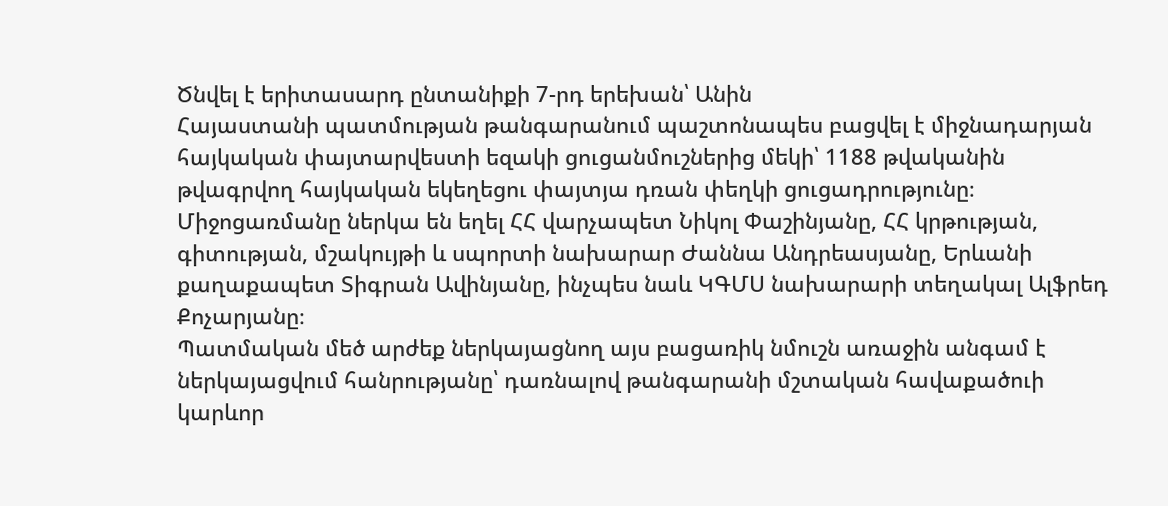Ծնվել է երիտասարդ ընտանիքի 7-րդ երեխան՝ Անին
Հայաստանի պատմության թանգարանում պաշտոնապես բացվել է միջնադարյան հայկական փայտարվեստի եզակի ցուցանմուշներից մեկի՝ 1188 թվականին թվագրվող հայկական եկեղեցու փայտյա դռան փեղկի ցուցադրությունը։ Միջոցառմանը ներկա են եղել ՀՀ վարչապետ Նիկոլ Փաշինյանը, ՀՀ կրթության, գիտության, մշակույթի և սպորտի նախարար Ժաննա Անդրեասյանը, Երևանի քաղաքապետ Տիգրան Ավինյանը, ինչպես նաև ԿԳՄՍ նախարարի տեղակալ Ալֆրեդ Քոչարյանը։
Պատմական մեծ արժեք ներկայացնող այս բացառիկ նմուշն առաջին անգամ է ներկայացվում հանրությանը՝ դառնալով թանգարանի մշտական հավաքածուի կարևոր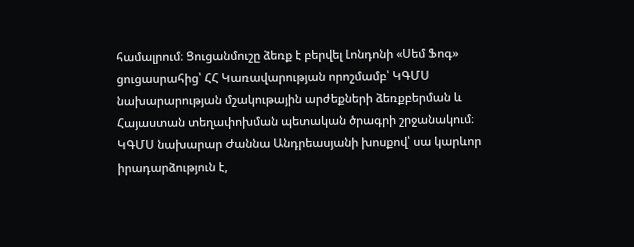համալրում։ Ցուցանմուշը ձեռք է բերվել Լոնդոնի «Սեմ Ֆոգ» ցուցասրահից՝ ՀՀ Կառավարության որոշմամբ՝ ԿԳՄՍ նախարարության մշակութային արժեքների ձեռքբերման և Հայաստան տեղափոխման պետական ծրագրի շրջանակում։
ԿԳՄՍ նախարար Ժաննա Անդրեասյանի խոսքով՝ սա կարևոր իրադարձություն է,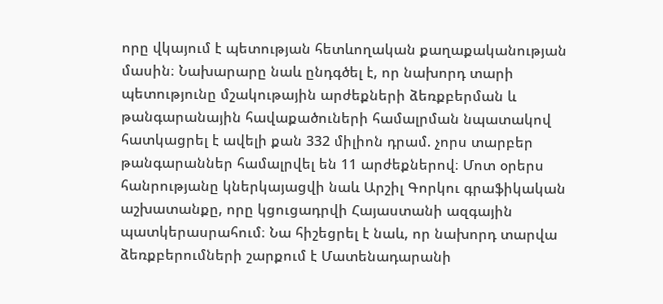որը վկայում է պետության հետևողական քաղաքականության մասին։ Նախարարը նաև ընդգծել է, որ նախորդ տարի պետությունը մշակութային արժեքների ձեռքբերման և թանգարանային հավաքածուների համալրման նպատակով հատկացրել է ավելի քան 332 միլիոն դրամ. չորս տարբեր թանգարաններ համալրվել են 11 արժեքներով։ Մոտ օրերս հանրությանը կներկայացվի նաև Արշիլ Գորկու գրաֆիկական աշխատանքը, որը կցուցադրվի Հայաստանի ազգային պատկերասրահում։ Նա հիշեցրել է նաև, որ նախորդ տարվա ձեռքբերումների շարքում է Մատենադարանի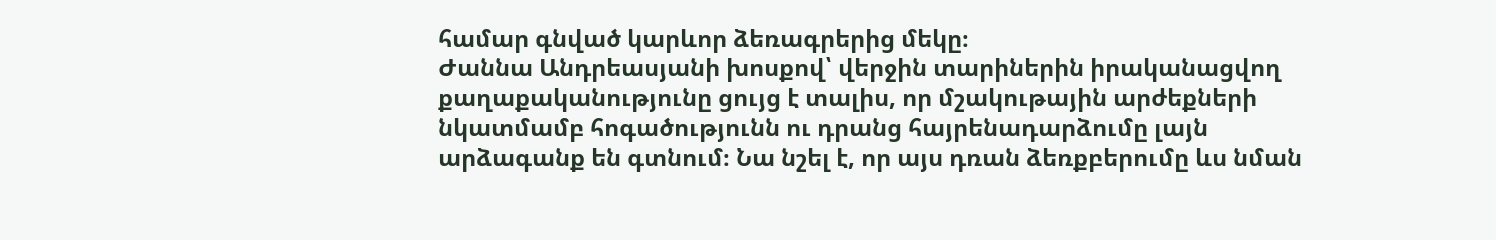համար գնված կարևոր ձեռագրերից մեկը։
Ժաննա Անդրեասյանի խոսքով՝ վերջին տարիներին իրականացվող քաղաքականությունը ցույց է տալիս, որ մշակութային արժեքների նկատմամբ հոգածությունն ու դրանց հայրենադարձումը լայն արձագանք են գտնում։ Նա նշել է, որ այս դռան ձեռքբերումը ևս նման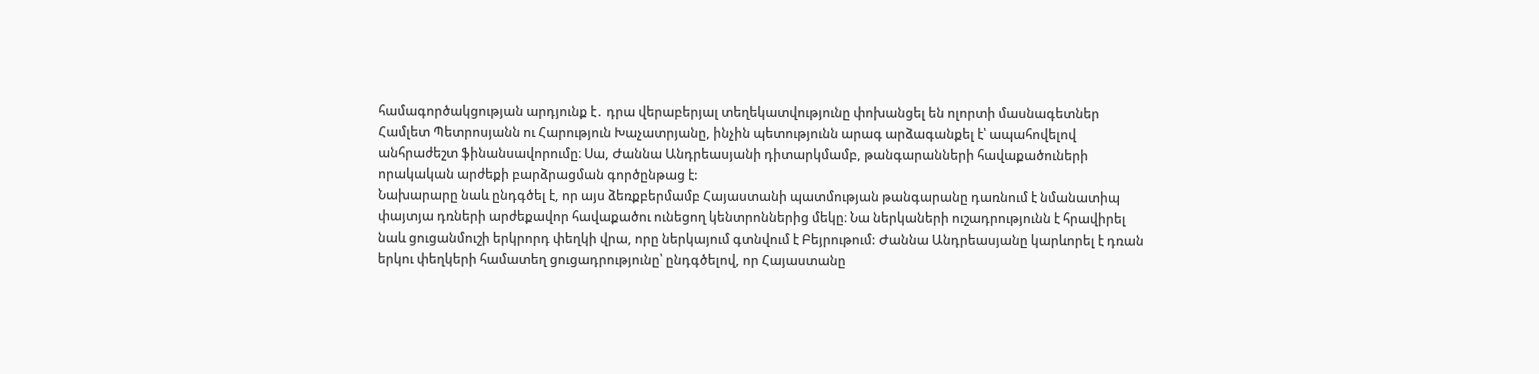համագործակցության արդյունք է․ դրա վերաբերյալ տեղեկատվությունը փոխանցել են ոլորտի մասնագետներ Համլետ Պետրոսյանն ու Հարություն Խաչատրյանը, ինչին պետությունն արագ արձագանքել է՝ ապահովելով անհրաժեշտ ֆինանսավորումը։ Սա, Ժաննա Անդրեասյանի դիտարկմամբ, թանգարանների հավաքածուների որակական արժեքի բարձրացման գործընթաց է:
Նախարարը նաև ընդգծել է, որ այս ձեռքբերմամբ Հայաստանի պատմության թանգարանը դառնում է նմանատիպ փայտյա դռների արժեքավոր հավաքածու ունեցող կենտրոններից մեկը։ Նա ներկաների ուշադրությունն է հրավիրել նաև ցուցանմուշի երկրորդ փեղկի վրա, որը ներկայում գտնվում է Բեյրութում: Ժաննա Անդրեասյանը կարևորել է դռան երկու փեղկերի համատեղ ցուցադրությունը՝ ընդգծելով, որ Հայաստանը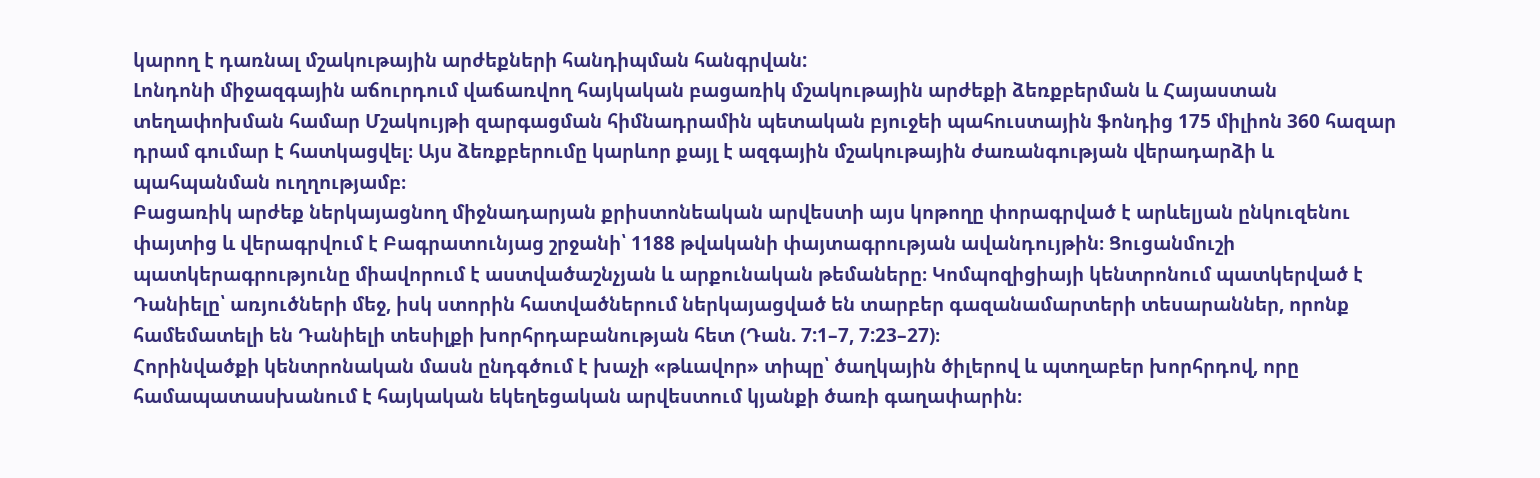կարող է դառնալ մշակութային արժեքների հանդիպման հանգրվան:
Լոնդոնի միջազգային աճուրդում վաճառվող հայկական բացառիկ մշակութային արժեքի ձեռքբերման և Հայաստան տեղափոխման համար Մշակույթի զարգացման հիմնադրամին պետական բյուջեի պահուստային ֆոնդից 175 միլիոն 360 հազար դրամ գումար է հատկացվել։ Այս ձեռքբերումը կարևոր քայլ է ազգային մշակութային ժառանգության վերադարձի և պահպանման ուղղությամբ։
Բացառիկ արժեք ներկայացնող միջնադարյան քրիստոնեական արվեստի այս կոթողը փորագրված է արևելյան ընկուզենու փայտից և վերագրվում է Բագրատունյաց շրջանի՝ 1188 թվականի փայտագրության ավանդույթին։ Ցուցանմուշի պատկերագրությունը միավորում է աստվածաշնչյան և արքունական թեմաները։ Կոմպոզիցիայի կենտրոնում պատկերված է Դանիելը՝ առյուծների մեջ, իսկ ստորին հատվածներում ներկայացված են տարբեր գազանամարտերի տեսարաններ, որոնք համեմատելի են Դանիելի տեսիլքի խորհրդաբանության հետ (Դան. 7:1–7, 7:23–27)։
Հորինվածքի կենտրոնական մասն ընդգծում է խաչի «թևավոր» տիպը՝ ծաղկային ծիլերով և պտղաբեր խորհրդով, որը համապատասխանում է հայկական եկեղեցական արվեստում կյանքի ծառի գաղափարին։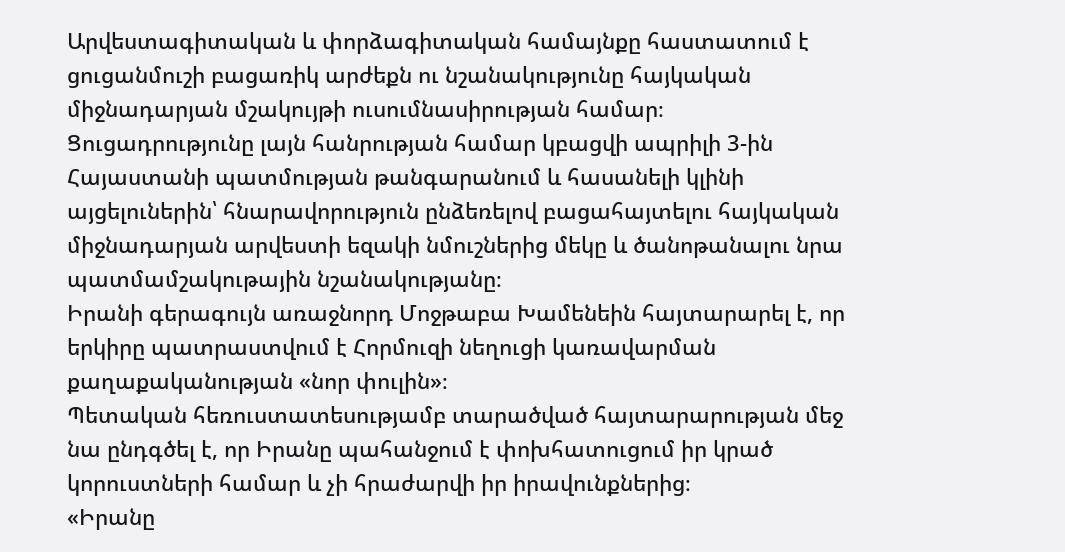Արվեստագիտական և փորձագիտական համայնքը հաստատում է ցուցանմուշի բացառիկ արժեքն ու նշանակությունը հայկական միջնադարյան մշակույթի ուսումնասիրության համար։
Ցուցադրությունը լայն հանրության համար կբացվի ապրիլի 3-ին Հայաստանի պատմության թանգարանում և հասանելի կլինի այցելուներին՝ հնարավորություն ընձեռելով բացահայտելու հայկական միջնադարյան արվեստի եզակի նմուշներից մեկը և ծանոթանալու նրա պատմամշակութային նշանակությանը։
Իրանի գերագույն առաջնորդ Մոջթաբա Խամենեին հայտարարել է, որ երկիրը պատրաստվում է Հորմուզի նեղուցի կառավարման քաղաքականության «նոր փուլին»։
Պետական հեռուստատեսությամբ տարածված հայտարարության մեջ նա ընդգծել է, որ Իրանը պահանջում է փոխհատուցում իր կրած կորուստների համար և չի հրաժարվի իր իրավունքներից։
«Իրանը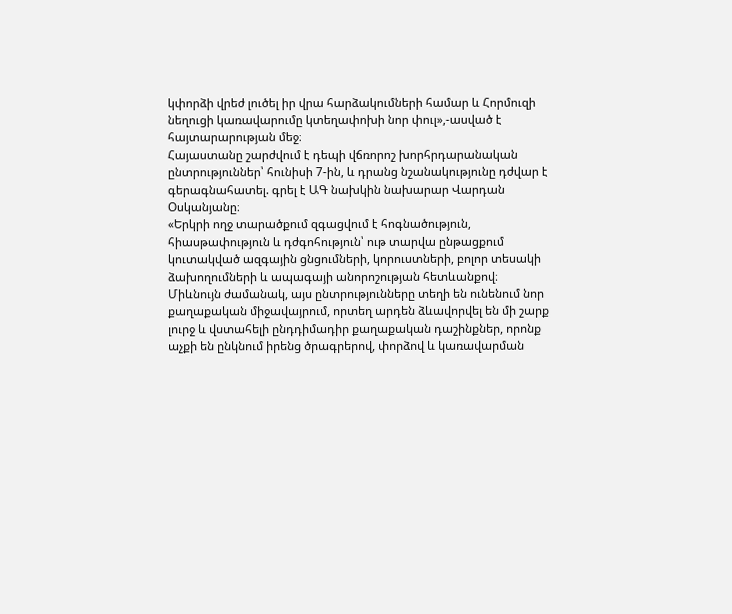կփորձի վրեժ լուծել իր վրա հարձակումների համար և Հորմուզի նեղուցի կառավարումը կտեղափոխի նոր փուլ»,-ասված է հայտարարության մեջ։
Հայաստանը շարժվում է դեպի վճռորոշ խորհրդարանական ընտրություններ՝ հունիսի 7-ին, և դրանց նշանակությունը դժվար է գերագնահատել. գրել է ԱԳ նախկին նախարար Վարդան Օսկանյանը։
«Երկրի ողջ տարածքում զգացվում է հոգնածություն, հիասթափություն և դժգոհություն՝ ութ տարվա ընթացքում կուտակված ազգային ցնցումների, կորուստների, բոլոր տեսակի ձախողումների և ապագայի անորոշության հետևանքով։
Միևնույն ժամանակ, այս ընտրությունները տեղի են ունենում նոր քաղաքական միջավայրում, որտեղ արդեն ձևավորվել են մի շարք լուրջ և վստահելի ընդդիմադիր քաղաքական դաշինքներ, որոնք աչքի են ընկնում իրենց ծրագրերով, փորձով և կառավարման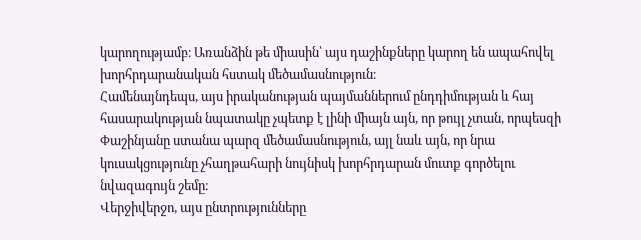կարողությամբ։ Առանձին թե միասին՝ այս դաշինքները կարող են ապահովել խորհրդարանական հստակ մեծամասնություն։
Համենայնդեպս, այս իրականության պայմաններում ընդդիմության և հայ հասարակության նպատակը չպետք է լինի միայն այն, որ թույլ չտան, որպեսզի Փաշինյանը ստանա պարզ մեծամասնություն, այլ նաև այն, որ նրա կուսակցությունը չհաղթահարի նույնիսկ խորհրդարան մուտք գործելու նվազագույն շեմը։
Վերջիվերջո, այս ընտրությունները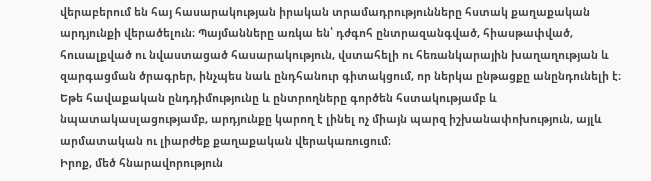վերաբերում են հայ հասարակության իրական տրամադրությունները հստակ քաղաքական արդյունքի վերածելուն։ Պայմանները առկա են՝ դժգոհ ընտրազանգված, հիասթափված, հուսալքված ու նվաստացած հասարակություն, վստահելի ու հեռանկարային խաղաղության և զարգացման ծրագրեր, ինչպես նաև ընդհանուր գիտակցում, որ ներկա ընթացքը անընդունելի է։
Եթե հավաքական ընդդիմությունը և ընտրողները գործեն հստակությամբ և նպատակասլացությամբ, արդյունքը կարող է լինել ոչ միայն պարզ իշխանափոխություն, այլև արմատական ու լիարժեք քաղաքական վերակառուցում։
Իրոք, մեծ հնարավորություն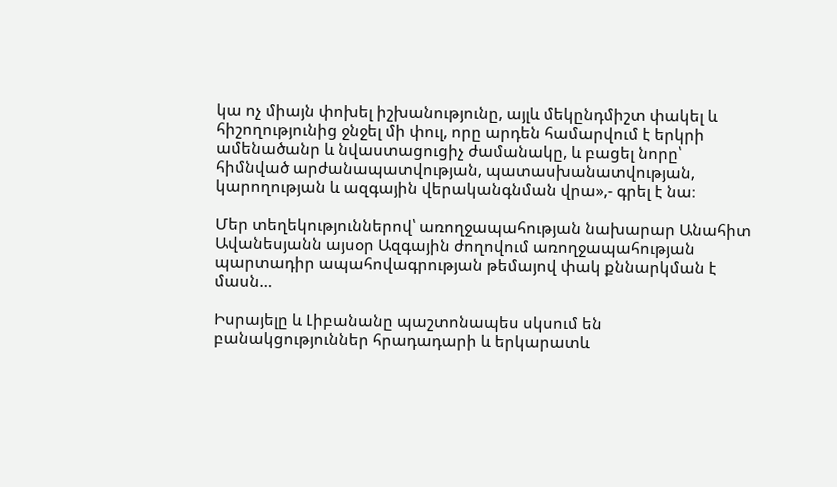կա ոչ միայն փոխել իշխանությունը, այլև մեկընդմիշտ փակել և հիշողությունից ջնջել մի փուլ, որը արդեն համարվում է երկրի ամենածանր և նվաստացուցիչ ժամանակը, և բացել նորը՝ հիմնված արժանապատվության, պատասխանատվության, կարողության և ազգային վերականգնման վրա»,- գրել է նա։

Մեր տեղեկություններով՝ առողջապահության նախարար Անահիտ Ավանեսյանն այսօր Ազգային ժողովում առողջապահության պարտադիր ապահովագրության թեմայով փակ քննարկման է մասն…

Իսրայելը և Լիբանանը պաշտոնապես սկսում են բանակցություններ հրադադարի և երկարատև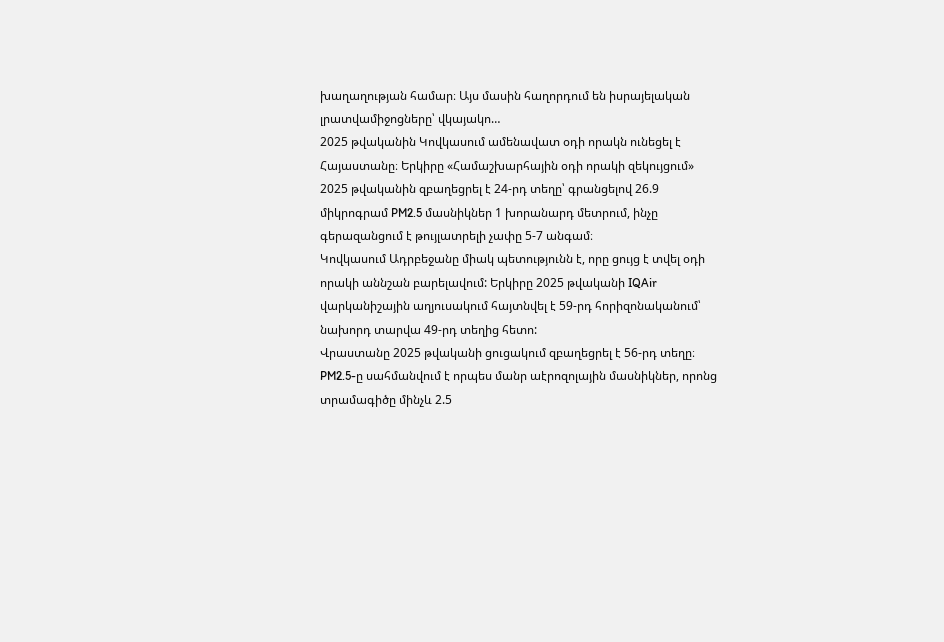խաղաղության համար։ Այս մասին հաղորդում են իսրայելական լրատվամիջոցները՝ վկայակո…
2025 թվականին Կովկասում ամենավատ օդի որակն ունեցել է Հայաստանը։ Երկիրը «Համաշխարհային օդի որակի զեկույցում» 2025 թվականին զբաղեցրել է 24-րդ տեղը՝ գրանցելով 26.9 միկրոգրամ PM2.5 մասնիկներ 1 խորանարդ մետրում, ինչը գերազանցում է թույլատրելի չափը 5-7 անգամ։
Կովկասում Ադրբեջանը միակ պետությունն է, որը ցույց է տվել օդի որակի աննշան բարելավում: Երկիրը 2025 թվականի IQAir վարկանիշային աղյուսակում հայտնվել է 59-րդ հորիզոնականում՝ նախորդ տարվա 49-րդ տեղից հետո:
Վրաստանը 2025 թվականի ցուցակում զբաղեցրել է 56-րդ տեղը։
PM2.5-ը սահմանվում է որպես մանր աէրոզոլային մասնիկներ, որոնց տրամագիծը մինչև 2.5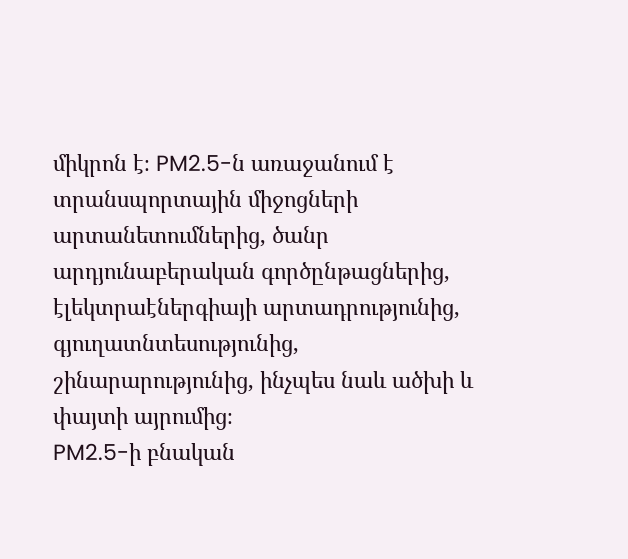միկրոն է։ PM2.5-ն առաջանում է տրանսպորտային միջոցների արտանետումներից, ծանր արդյունաբերական գործընթացներից, էլեկտրաէներգիայի արտադրությունից, գյուղատնտեսությունից, շինարարությունից, ինչպես նաև ածխի և փայտի այրումից։
PM2.5-ի բնական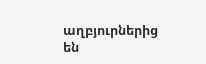աղբյուրներից են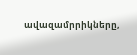ավազամրրիկները,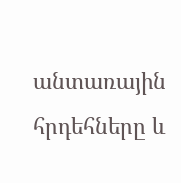անտառային հրդեհները և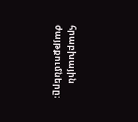հրաբխային ժայթքումները։